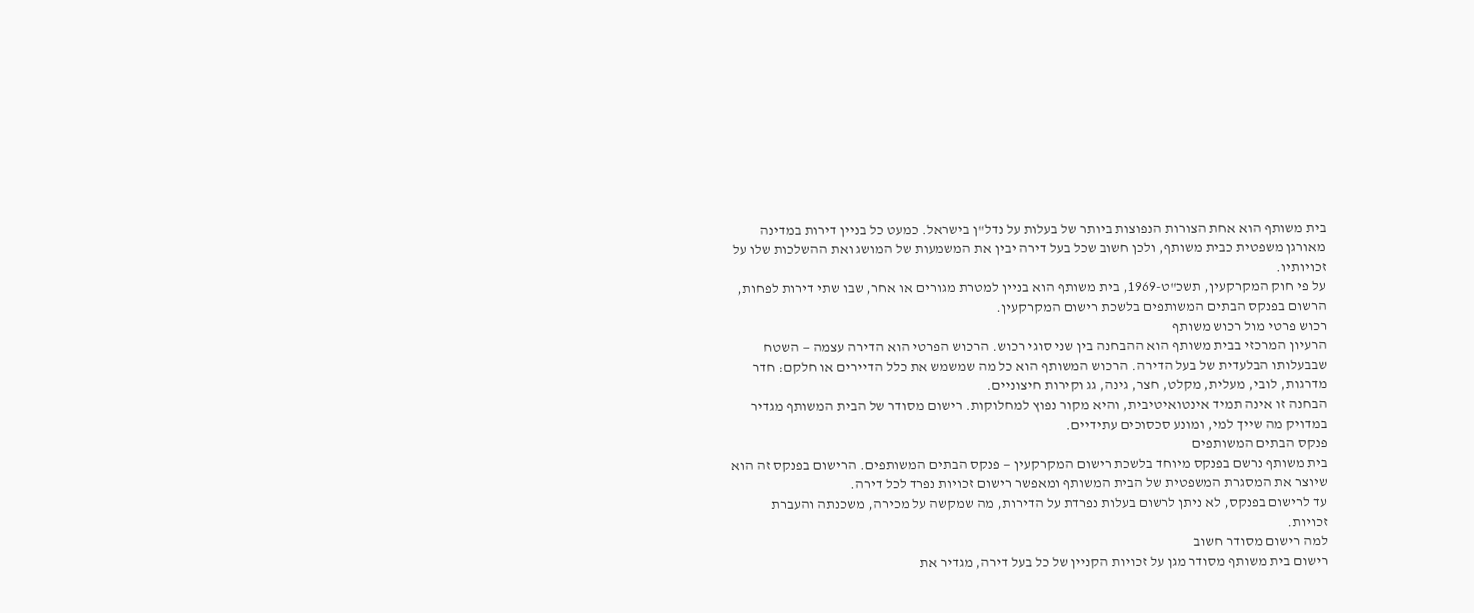בית משותף הוא אחת הצורות הנפוצות ביותר של בעלות על נדל"ן בישראל. כמעט כל בניין דירות במדינה מאורגן משפטית כבית משותף, ולכן חשוב שכל בעל דירה יבין את המשמעות של המושג ואת ההשלכות שלו על זכויותיו.
על פי חוק המקרקעין, תשכ"ט-1969, בית משותף הוא בניין למטרת מגורים או אחר, שבו שתי דירות לפחות, הרשום בפנקס הבתים המשותפים בלשכת רישום המקרקעין.
רכוש פרטי מול רכוש משותף
הרעיון המרכזי בבית משותף הוא ההבחנה בין שני סוגי רכוש. הרכוש הפרטי הוא הדירה עצמה — השטח שבבעלותו הבלעדית של בעל הדירה. הרכוש המשותף הוא כל מה שמשמש את כלל הדיירים או חלקם: חדר מדרגות, לובי, מעלית, מקלט, חצר, גינה, גג וקירות חיצוניים.
הבחנה זו אינה תמיד אינטואיטיבית, והיא מקור נפוץ למחלוקות. רישום מסודר של הבית המשותף מגדיר במדויק מה שייך למי, ומונע סכסוכים עתידיים.
פנקס הבתים המשותפים
בית משותף נרשם בפנקס מיוחד בלשכת רישום המקרקעין — פנקס הבתים המשותפים. הרישום בפנקס זה הוא שיוצר את המסגרת המשפטית של הבית המשותף ומאפשר רישום זכויות נפרד לכל דירה.
עד לרישום בפנקס, לא ניתן לרשום בעלות נפרדת על הדירות, מה שמקשה על מכירה, משכנתה והעברת זכויות.
למה רישום מסודר חשוב
רישום בית משותף מסודר מגן על זכויות הקניין של כל בעל דירה, מגדיר את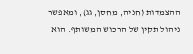ההצמדות (חניה, מחסן, גג), ומאפשר ניהול תקין של הרכוש המשותף. הוא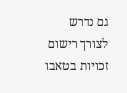גם נדרש לצורך רישום זכויות בטאבו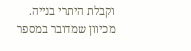וקבלת היתרי בנייה.
מכיוון שמדובר במספר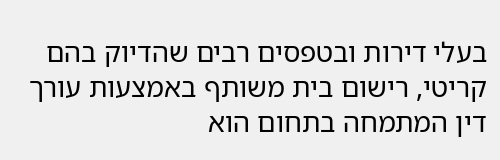בעלי דירות ובטפסים רבים שהדיוק בהם קריטי, רישום בית משותף באמצעות עורך דין המתמחה בתחום הוא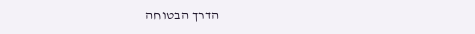הדרך הבטוחה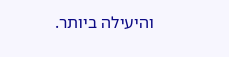והיעילה ביותר.